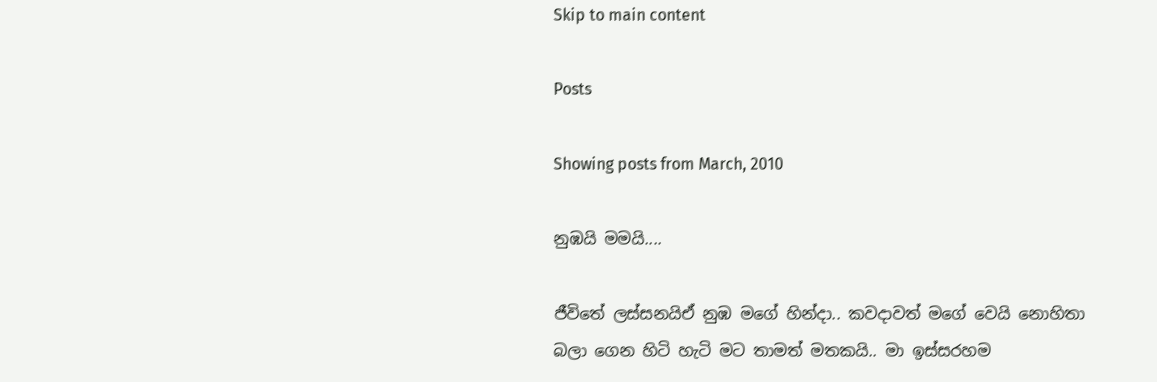Skip to main content

Posts

Showing posts from March, 2010

නුඹයි මමයි....

ජීවිතේ ලස්සනයිඒ නුඹ මගේ හින්දා.. කවදාවත් මගේ වෙයි නොහිතා බලා ගෙන හිටි හැටි මට තාමත් මතකයි.. මා ඉස්සරහම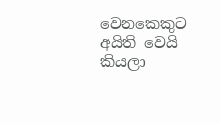වෙනකෙකුට අයිති වෙයි කියලා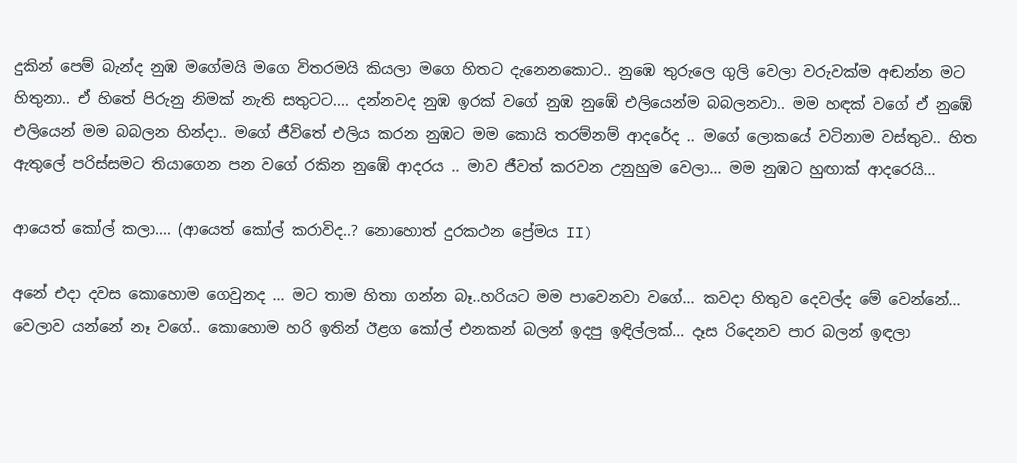දුකින් පෙම් බැන්ද නුඹ මගේමයි මගෙ විතරමයි කියලා මගෙ හිතට දැනෙනකොට.. නුඹෙ තුරුලෙ ගුලි වෙලා වරුවක්ම අඬන්න මට හිතුනා.. ඒ හිතේ පිරුනු නිමක් නැති සතුටට.... දන්නවද නුඹ ඉරක් වගේ නුඹ නුඹේ එලියෙන්ම බබලනවා.. මම හඳක් වගේ ඒ නුඹේ එලියෙන් මම බබලන හින්දා.. මගේ ජීවිතේ එලිය කරන නුඹට මම කොයි තරම්නම් ආදරේද .. මගේ ලොකයේ වටිනාම වස්තුව.. හිත ඇතුලේ පරිස්සමට තියාගෙන පන වගේ රකින නුඹේ ආදරය .. මාව ජීවත් කරවන උනුහුම වෙලා... මම නුඹට හුඟාක් ආදරෙයි...

ආයෙත් කෝල් කලා.... (ආයෙත් කෝල් කරාවිද..? නොහොත් දුරකථන ප්‍රේමය II)

අනේ එදා දවස කොහොම ගෙවුනද ... මට තාම හිතා ගන්න බෑ..හරියට මම පාවෙනවා වගේ... කවදා හිතුව දෙවල්ද මේ වෙන්නේ... වෙලාව යන්නේ නෑ වගේ.. කොහොම හරි ඉතින් ඊළග කෝල් එනකන් බලන් ඉදපු ඉඳිල්ලක්... දෑස රිදෙනව පාර බලන් ඉඳලා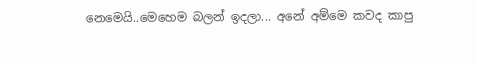නෙමෙයි..මෙහෙම බලන් ඉදලා... අනේ අම්මෙ කවද කාපු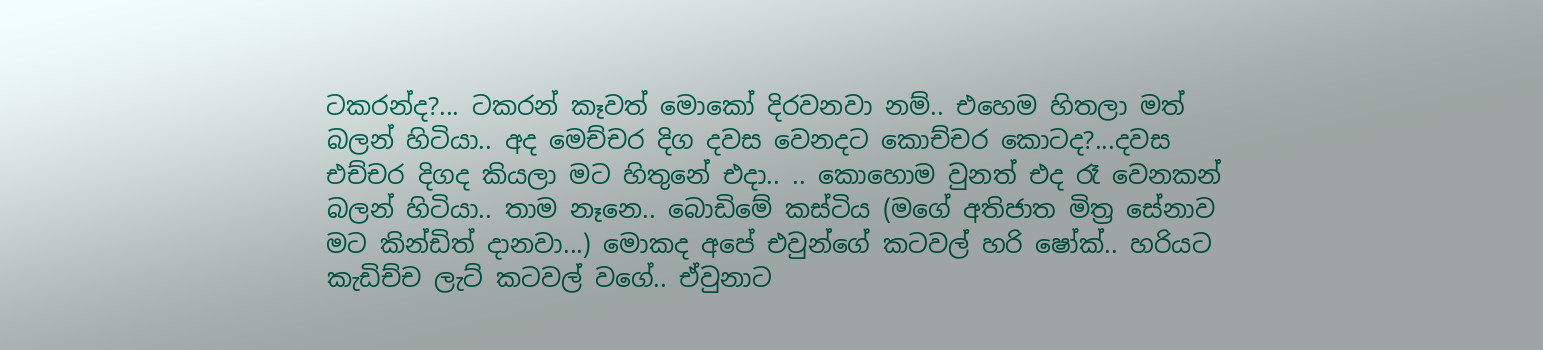ටකරන්ද?... ටකරන් කෑවත් මොකෝ දිරවනවා නම්.. එහෙම හිතලා මත් බලන් හිටියා.. අද මෙච්චර දිග දවස වෙනදට කොච්චර කොටද?...දවස එච්චර දිගද කියලා මට හිතුනේ එදා.. .. කොහොම වුනත් එද රෑ වෙනකන් බලන් හිටියා.. තාම නෑනෙ.. බොඩිමේ කස්ටිය (මගේ අතිජාත මිත්‍ර සේනාව මට කින්ඩිත් දානවා...) මොකද අපේ එවුන්ගේ කටවල් හරි ෂෝක්.. හරියට කැඩිච්ච ලැට් කටවල් වගේ.. ඒවුනාට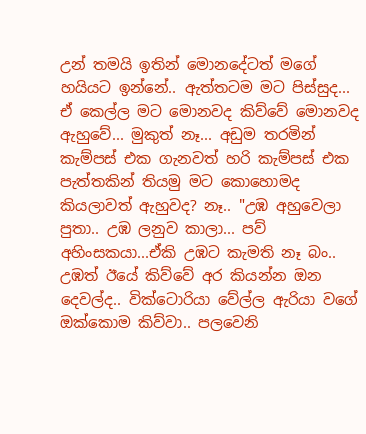උන් තමයි ඉතින් මොනදේටත් මගේ හයියට ඉන්නේ.. ඇත්තටම මට පිස්සුද... ඒ කෙල්ල මට මොනවද කිව්වේ මොනවද ඇහුවේ... මුකුත් නෑ... අඩුම තරමින් කැම්පස් එක ගැනවත් හරි කැම්පස් එක පැත්තකින් තියමු මට කොහොමද කියලාවත් ඇහුවද? නෑ.. "උඹ අහුවෙලා පුතා.. උඹ ලනුව කාලා... පව් අහිංසකයා...ඒකි උඹට කැමති නෑ බං.. උඹත් ඊයේ කිව්වේ අර කියන්න ඔන දෙවල්ද.. වික්ටොරියා වේල්ල ඇරියා වගේ ඔක්කොම කිව්වා.. පලවෙනි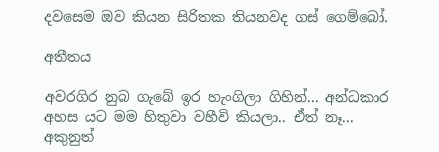දවසෙම ඔව කියන සිරිතක තියනවද ගස් ගෙම්බෝ.

අතීතය

අවරගිර නුබ ගැබේ ඉර හැංගිලා ගිහින්... අන්ධකාර අහස යට මම හිතුවා වහීවි කියලා.. ඒත් නෑ... අකුනුත්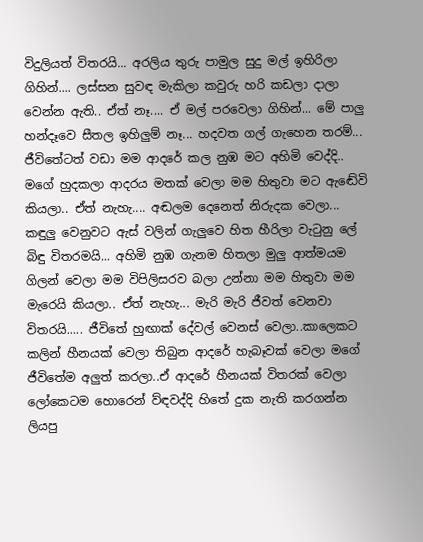විදුලියත් විතරයි... අරලිය තුරු පාමුල සුදු මල් ඉහිරිලා ගිහින්.... ලස්සන සුවඳ මැකිලා කවුරු හරි කඩලා දාලා වෙන්න ඇති.. ඒත් නෑ.... ඒ මල් පරවෙලා ගිහින්... මේ පාලු හන්දෑවෙ සීතල ඉහිලුම් නෑ... හදවත ගල් ගැහෙන තරම්... ජීවිතේටත් වඩා මම ආදරේ කල නුඹ මට අහිමි වෙද්දි.. මගේ හුදකලා ආදරය මතක් වෙලා මම හිතුවා මට ඇඬේවි කියලා.. ඒත් නැහැ.... අඬලම දෙනෙත් නිරුදක වෙලා... කඳුලු වෙනුවට ඇස් වලින් ගැලුවෙ හිත හීරිලා වැටුනු ලේ බිඳු විතරමයි... අහිමි නුඹ ගැනම හිතලා මුලු ආත්මයම ගිලන් වෙලා මම විපිලිසරව බලා උන්නා මම හිතුවා මම මැරෙයි කියලා.. ඒත් නැහැ... මැරි මැරි ජීවත් වෙනවා විතරයි..... ජීවිතේ හුඟාක් දේවල් වෙනස් වෙලා..කාලෙකට කලින් හීනයක් වෙලා තිබුන ආදරේ හැබෑවක් වෙලා මගේ ජීවිතේම අලුත් කරලා..ඒ ආදරේ හීනයක් විතරක් වෙලා ලෝකෙටම හොරෙන් ව්ඳවද්දි හිතේ දුක නැති කරගන්න ලියපු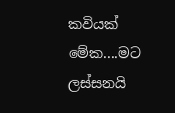කවියක් මේක....මට ලස්සනයි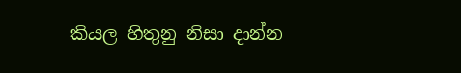කියල හිතුනු නිසා දාන්න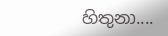හිතුනා....